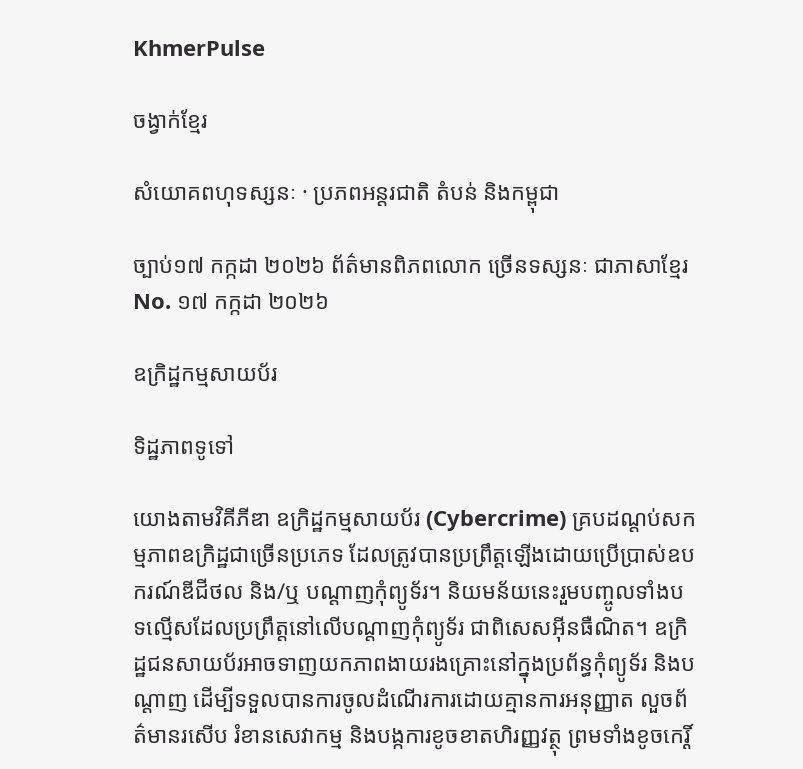KhmerPulse

ចង្វាក់ខ្មែរ

សំយោគពហុទស្សនៈ · ប្រភពអន្តរជាតិ តំបន់ និងកម្ពុជា

ច្បាប់១៧ កក្កដា ២០២៦ ព័ត៌មានពិភពលោក ច្រើនទស្សនៈ ជាភាសាខ្មែរ No. ១៧ កក្កដា ២០២៦

ឧក្រិដ្ឋកម្មសាយប័រ

ទិដ្ឋភាពទូទៅ

យោងតាមវិគីភីឌា ឧក្រិដ្ឋកម្មសាយប័រ (Cybercrime) គ្របដណ្តប់សកម្មភាពឧក្រិដ្ឋជាច្រើនប្រភេទ ដែលត្រូវបានប្រព្រឹត្តឡើងដោយប្រើប្រាស់ឧបករណ៍ឌីជីថល និង/ឬ បណ្តាញកុំព្យូទ័រ។ និយមន័យនេះរួមបញ្ចូលទាំងបទល្មើសដែលប្រព្រឹត្តនៅលើបណ្តាញកុំព្យូទ័រ ជាពិសេសអ៊ីនធឺណិត។ ឧក្រិដ្ឋជនសាយប័រអាចទាញយកភាពងាយរងគ្រោះនៅក្នុងប្រព័ន្ធកុំព្យូទ័រ និងបណ្តាញ ដើម្បីទទួលបានការចូលដំណើរការដោយគ្មានការអនុញ្ញាត លួចព័ត៌មានរសើប រំខានសេវាកម្ម និងបង្កការខូចខាតហិរញ្ញវត្ថុ ព្រមទាំងខូចកេរ្តិ៍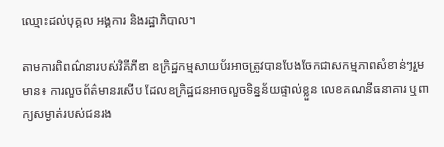ឈ្មោះដល់បុគ្គល អង្គការ និងរដ្ឋាភិបាល។

តាមការពិពណ៌នារបស់វិគីភីឌា ឧក្រិដ្ឋកម្មសាយប័រអាចត្រូវបានបែងចែកជាសកម្មភាពសំខាន់ៗរួមមាន៖ ការលួចព័ត៌មានរសើប ដែលឧក្រិដ្ឋជនអាចលួចទិន្នន័យផ្ទាល់ខ្លួន លេខគណនីធនាគារ ឬពាក្យសម្ងាត់របស់ជនរង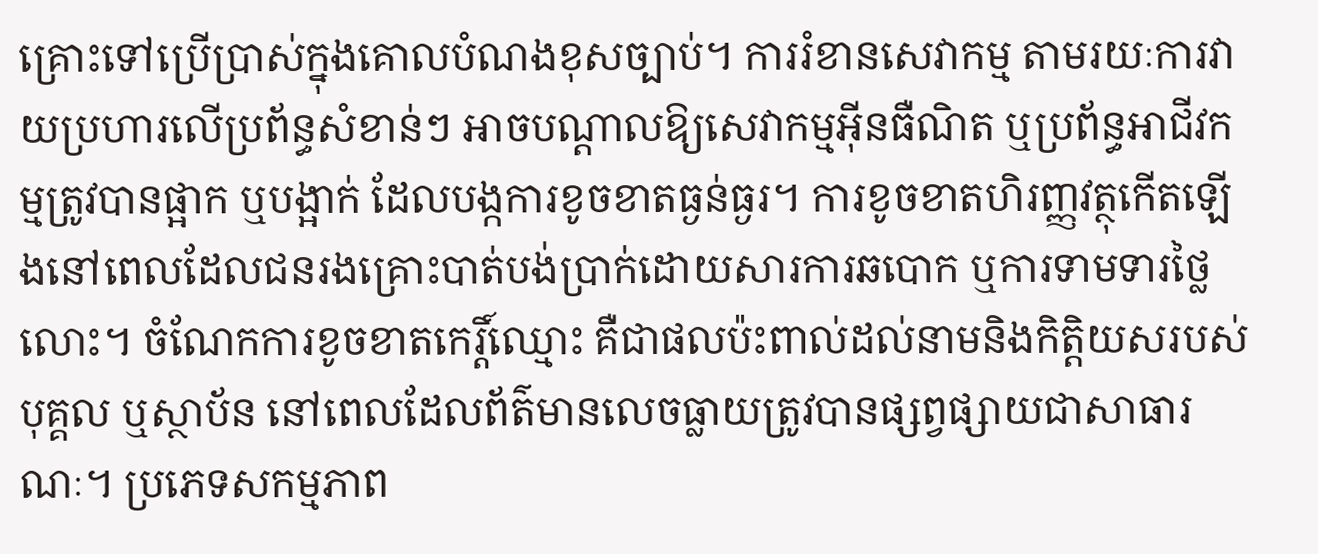គ្រោះទៅប្រើប្រាស់ក្នុងគោលបំណងខុសច្បាប់។ ការរំខានសេវាកម្ម តាមរយៈការវាយប្រហារលើប្រព័ន្ធសំខាន់ៗ អាចបណ្តាលឱ្យសេវាកម្មអ៊ីនធឺណិត ឬប្រព័ន្ធអាជីវកម្មត្រូវបានផ្អាក ឬបង្អាក់ ដែលបង្កការខូចខាតធ្ងន់ធ្ងរ។ ការខូចខាតហិរញ្ញវត្ថុកើតឡើងនៅពេលដែលជនរងគ្រោះបាត់បង់ប្រាក់ដោយសារការឆបោក ឬការទាមទារថ្លៃលោះ។ ចំណែកការខូចខាតកេរ្តិ៍ឈ្មោះ គឺជាផលប៉ះពាល់ដល់នាមនិងកិត្តិយសរបស់បុគ្គល ឬស្ថាប័ន នៅពេលដែលព័ត៌មានលេចធ្លាយត្រូវបានផ្សព្វផ្សាយជាសាធារណៈ។ ប្រភេទសកម្មភាព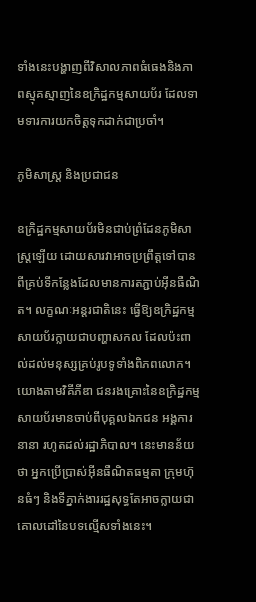ទាំងនេះបង្ហាញពីវិសាលភាពធំធេងនិងភាពស្មុគស្មាញនៃឧក្រិដ្ឋកម្មសាយប័រ ដែលទាមទារការយកចិត្តទុកដាក់ជាប្រចាំ។

ភូមិសាស្ត្រ និងប្រជាជន

ឧក្រិដ្ឋកម្មសាយប័រមិនជាប់ព្រំដែនភូមិសាស្ត្រឡើយ ដោយសារវាអាចប្រព្រឹត្តទៅបានពីគ្រប់ទីកន្លែងដែលមានការតភ្ជាប់អ៊ីនធឺណិត។ លក្ខណៈអន្តរជាតិនេះ ធ្វើឱ្យឧក្រិដ្ឋកម្មសាយប័រក្លាយជាបញ្ហាសកល ដែលប៉ះពាល់ដល់មនុស្សគ្រប់រូបទូទាំងពិភពលោក។ យោងតាមវិគីភីឌា ជនរងគ្រោះនៃឧក្រិដ្ឋកម្មសាយប័រមានចាប់ពីបុគ្គលឯកជន អង្គការនានា រហូតដល់រដ្ឋាភិបាល។ នេះមានន័យថា អ្នកប្រើប្រាស់អ៊ីនធឺណិតធម្មតា ក្រុមហ៊ុនធំៗ និងទីភ្នាក់ងាររដ្ឋសុទ្ធតែអាចក្លាយជាគោលដៅនៃបទល្មើសទាំងនេះ។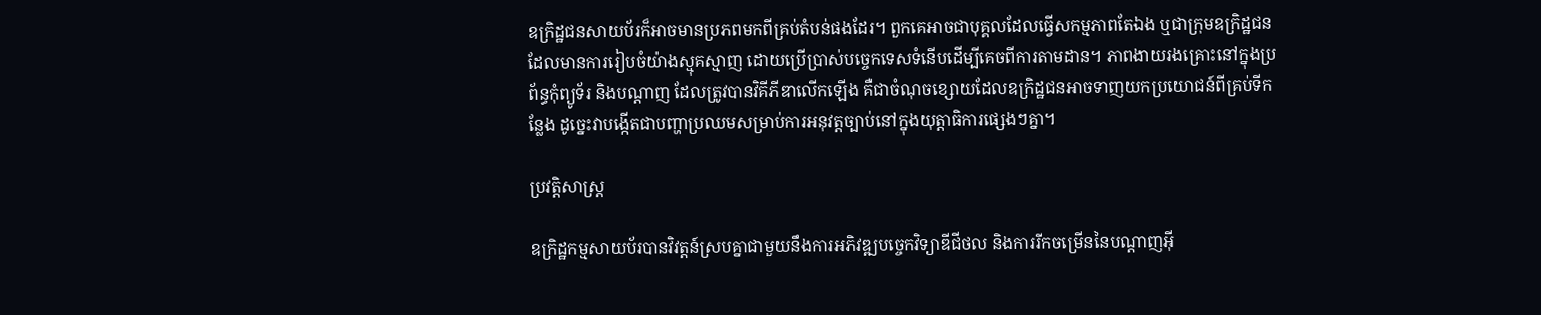ឧក្រិដ្ឋជនសាយប័រក៏អាចមានប្រភពមកពីគ្រប់តំបន់ផងដែរ។ ពួកគេអាចជាបុគ្គលដែលធ្វើសកម្មភាពតែឯង ឬជាក្រុមឧក្រិដ្ឋជនដែលមានការរៀបចំយ៉ាងស្មុគស្មាញ ដោយប្រើប្រាស់បច្ចេកទេសទំនើបដើម្បីគេចពីការតាមដាន។ ភាពងាយរងគ្រោះនៅក្នុងប្រព័ន្ធកុំព្យូទ័រ និងបណ្តាញ ដែលត្រូវបានវិគីភីឌាលើកឡើង គឺជាចំណុចខ្សោយដែលឧក្រិដ្ឋជនអាចទាញយកប្រយោជន៍ពីគ្រប់ទីកន្លែង ដូច្នេះវាបង្កើតជាបញ្ហាប្រឈមសម្រាប់ការអនុវត្តច្បាប់នៅក្នុងយុត្តាធិការផ្សេងៗគ្នា។

ប្រវត្តិសាស្ត្រ

ឧក្រិដ្ឋកម្មសាយប័របានវិវត្តន៍ស្របគ្នាជាមួយនឹងការអភិវឌ្ឍបច្ចេកវិទ្យាឌីជីថល និងការរីកចម្រើននៃបណ្តាញអ៊ី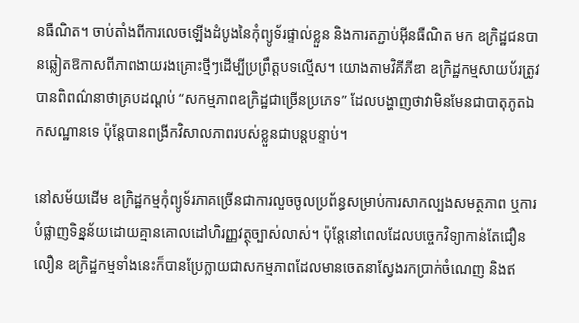នធឺណិត។ ចាប់តាំងពីការលេចឡើងដំបូងនៃកុំព្យូទ័រផ្ទាល់ខ្លួន និងការតភ្ជាប់អ៊ីនធឺណិត មក ឧក្រិដ្ឋជនបានឆ្លៀតឱកាសពីភាពងាយរងគ្រោះថ្មីៗដើម្បីប្រព្រឹត្តបទល្មើស។ យោងតាមវិគីភីឌា ឧក្រិដ្ឋកម្មសាយប័រត្រូវបានពិពណ៌នាថាគ្របដណ្តប់ “សកម្មភាពឧក្រិដ្ឋជាច្រើនប្រភេទ” ដែលបង្ហាញថាវាមិនមែនជាបាតុភូតឯកសណ្ឋានទេ ប៉ុន្តែបានពង្រីកវិសាលភាពរបស់ខ្លួនជាបន្តបន្ទាប់។

នៅសម័យដើម ឧក្រិដ្ឋកម្មកុំព្យូទ័រភាគច្រើនជាការលួចចូលប្រព័ន្ធសម្រាប់ការសាកល្បងសមត្ថភាព ឬការបំផ្លាញទិន្នន័យដោយគ្មានគោលដៅហិរញ្ញវត្ថុច្បាស់លាស់។ ប៉ុន្តែនៅពេលដែលបច្ចេកវិទ្យាកាន់តែជឿនលឿន ឧក្រិដ្ឋកម្មទាំងនេះក៏បានប្រែក្លាយជាសកម្មភាពដែលមានចេតនាស្វែងរកប្រាក់ចំណេញ និងឥ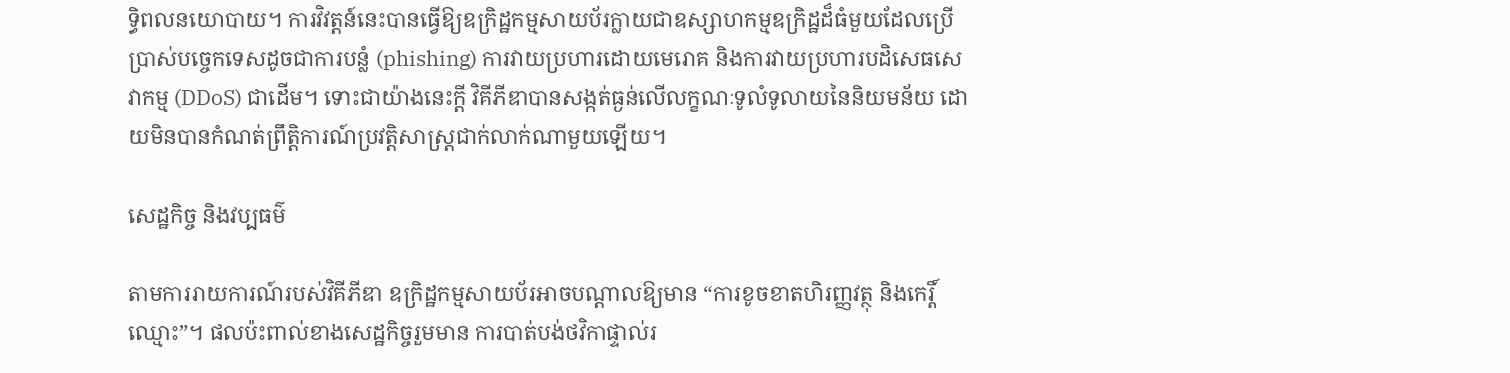ទ្ធិពលនយោបាយ។ ការវិវត្តន៍នេះបានធ្វើឱ្យឧក្រិដ្ឋកម្មសាយប័រក្លាយជាឧស្សាហកម្មឧក្រិដ្ឋដ៏ធំមួយដែលប្រើប្រាស់បច្ចេកទេសដូចជាការបន្លំ (phishing) ការវាយប្រហារដោយមេរោគ និងការវាយប្រហារបដិសេធសេវាកម្ម (DDoS) ជាដើម។ ទោះជាយ៉ាងនេះក្ដី វិគីភីឌាបានសង្កត់ធ្ងន់លើលក្ខណៈទូលំទូលាយនៃនិយមន័យ ដោយមិនបានកំណត់ព្រឹត្តិការណ៍ប្រវត្តិសាស្ត្រជាក់លាក់ណាមួយឡើយ។

សេដ្ឋកិច្ច និងវប្បធម៌

តាមការរាយការណ៍របស់វិគីភីឌា ឧក្រិដ្ឋកម្មសាយប័រអាចបណ្តាលឱ្យមាន “ការខូចខាតហិរញ្ញវត្ថុ និងកេរ្តិ៍ឈ្មោះ”។ ផលប៉ះពាល់ខាងសេដ្ឋកិច្ចរួមមាន ការបាត់បង់ថវិកាផ្ទាល់រ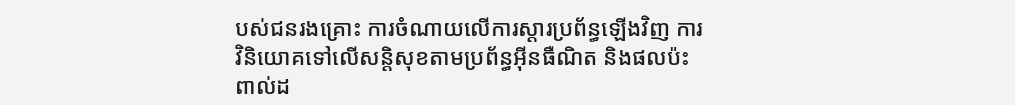បស់ជនរងគ្រោះ ការចំណាយលើការស្តារប្រព័ន្ធឡើងវិញ ការវិនិយោគទៅលើសន្តិសុខតាមប្រព័ន្ធអ៊ីនធឺណិត និងផលប៉ះពាល់ដ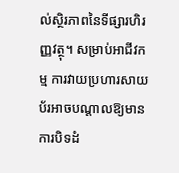ល់ស្ថិរភាពនៃទីផ្សារហិរញ្ញវត្ថុ។ សម្រាប់អាជីវកម្ម ការវាយប្រហារសាយប័រអាចបណ្តាលឱ្យមានការបិទដំ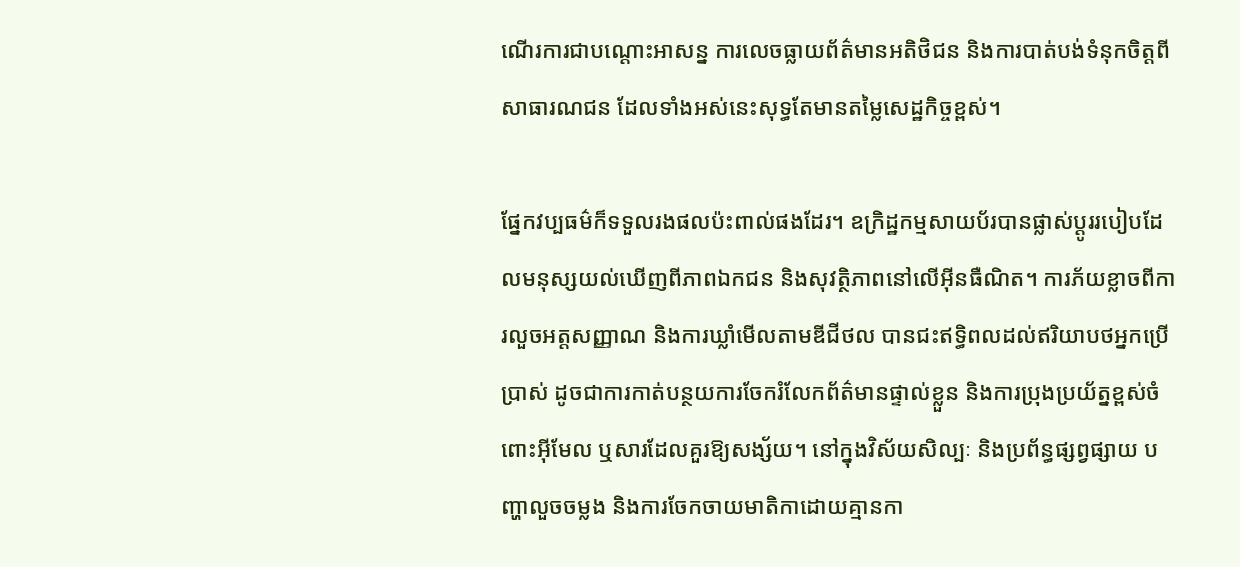ណើរការជាបណ្តោះអាសន្ន ការលេចធ្លាយព័ត៌មានអតិថិជន និងការបាត់បង់ទំនុកចិត្តពីសាធារណជន ដែលទាំងអស់នេះសុទ្ធតែមានតម្លៃសេដ្ឋកិច្ចខ្ពស់។

ផ្នែកវប្បធម៌ក៏ទទួលរងផលប៉ះពាល់ផងដែរ។ ឧក្រិដ្ឋកម្មសាយប័របានផ្លាស់ប្តូររបៀបដែលមនុស្សយល់ឃើញពីភាពឯកជន និងសុវត្ថិភាពនៅលើអ៊ីនធឺណិត។ ការភ័យខ្លាចពីការលួចអត្តសញ្ញាណ និងការឃ្លាំមើលតាមឌីជីថល បានជះឥទ្ធិពលដល់ឥរិយាបថអ្នកប្រើប្រាស់ ដូចជាការកាត់បន្ថយការចែករំលែកព័ត៌មានផ្ទាល់ខ្លួន និងការប្រុងប្រយ័ត្នខ្ពស់ចំពោះអ៊ីមែល ឬសារដែលគួរឱ្យសង្ស័យ។ នៅក្នុងវិស័យសិល្បៈ និងប្រព័ន្ធផ្សព្វផ្សាយ បញ្ហាលួចចម្លង និងការចែកចាយមាតិកាដោយគ្មានកា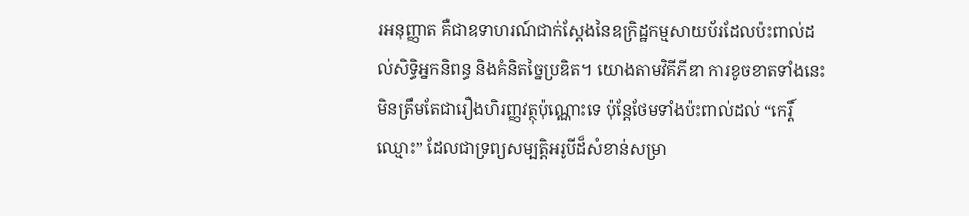រអនុញ្ញាត គឺជាឧទាហរណ៍ជាក់ស្តែងនៃឧក្រិដ្ឋកម្មសាយប័រដែលប៉ះពាល់ដល់សិទ្ធិអ្នកនិពន្ធ និងគំនិតច្នៃប្រឌិត។ យោងតាមវិគីភីឌា ការខូចខាតទាំងនេះមិនត្រឹមតែជារឿងហិរញ្ញវត្ថុប៉ុណ្ណោះទេ ប៉ុន្តែថែមទាំងប៉ះពាល់ដល់ “កេរ្តិ៍ឈ្មោះ” ដែលជាទ្រព្យសម្បត្តិអរូបីដ៏សំខាន់សម្រា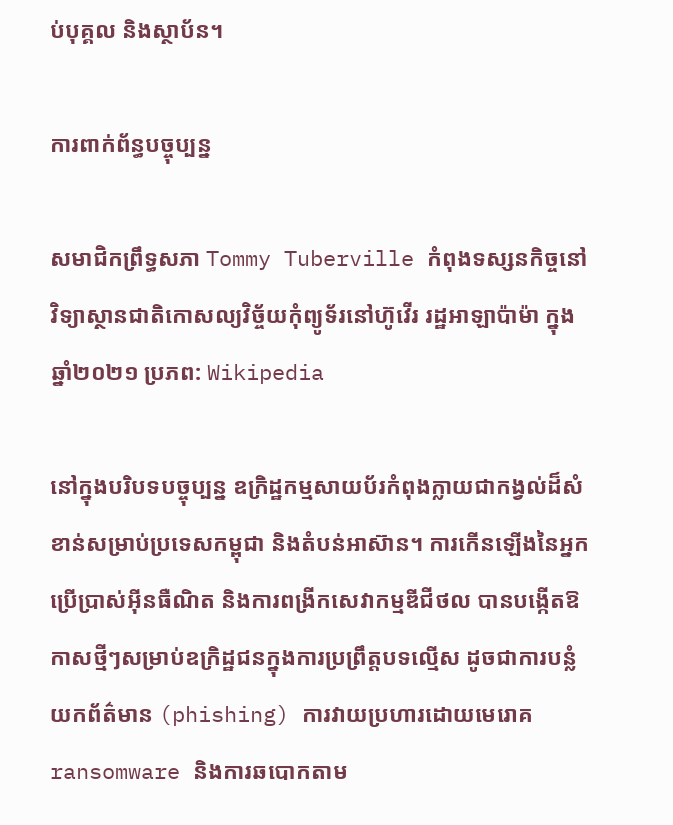ប់បុគ្គល និងស្ថាប័ន។

ការពាក់ព័ន្ធបច្ចុប្បន្ន

សមាជិកព្រឹទ្ធសភា Tommy Tuberville កំពុងទស្សនកិច្ចនៅវិទ្យាស្ថានជាតិកោសល្យវិច្ច័យកុំព្យូទ័រនៅហ៊ូវើរ រដ្ឋអាឡាប៉ាម៉ា ក្នុងឆ្នាំ២០២១ ប្រភព: Wikipedia

នៅក្នុងបរិបទបច្ចុប្បន្ន ឧក្រិដ្ឋកម្មសាយប័រកំពុងក្លាយជាកង្វល់ដ៏សំខាន់សម្រាប់ប្រទេសកម្ពុជា និងតំបន់អាស៊ាន។ ការកើនឡើងនៃអ្នកប្រើប្រាស់អ៊ីនធឺណិត និងការពង្រីកសេវាកម្មឌីជីថល បានបង្កើតឱកាសថ្មីៗសម្រាប់ឧក្រិដ្ឋជនក្នុងការប្រព្រឹត្តបទល្មើស ដូចជាការបន្លំយកព័ត៌មាន (phishing) ការវាយប្រហារដោយមេរោគ ransomware និងការឆបោកតាម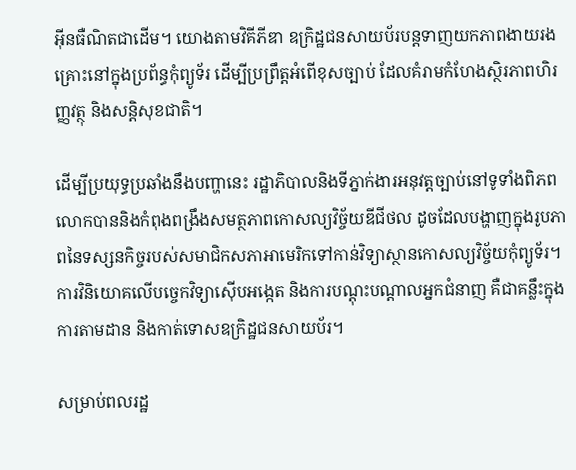អ៊ីនធឺណិតជាដើម។ យោងតាមវិគីភីឌា ឧក្រិដ្ឋជនសាយប័របន្តទាញយកភាពងាយរងគ្រោះនៅក្នុងប្រព័ន្ធកុំព្យូទ័រ ដើម្បីប្រព្រឹត្តអំពើខុសច្បាប់ ដែលគំរាមកំហែងស្ថិរភាពហិរញ្ញវត្ថុ និងសន្តិសុខជាតិ។

ដើម្បីប្រយុទ្ធប្រឆាំងនឹងបញ្ហានេះ រដ្ឋាភិបាលនិងទីភ្នាក់ងារអនុវត្តច្បាប់នៅទូទាំងពិភពលោកបាននិងកំពុងពង្រឹងសមត្ថភាពកោសល្យវិច្ច័យឌីជីថល ដូចដែលបង្ហាញក្នុងរូបភាពនៃទស្សនកិច្ចរបស់សមាជិកសភាអាមេរិកទៅកាន់វិទ្យាស្ថានកោសល្យវិច្ច័យកុំព្យូទ័រ។ ការវិនិយោគលើបច្ចេកវិទ្យាស៊ើបអង្កេត និងការបណ្តុះបណ្តាលអ្នកជំនាញ គឺជាគន្លឹះក្នុងការតាមដាន និងកាត់ទោសឧក្រិដ្ឋជនសាយប័រ។

សម្រាប់ពលរដ្ឋ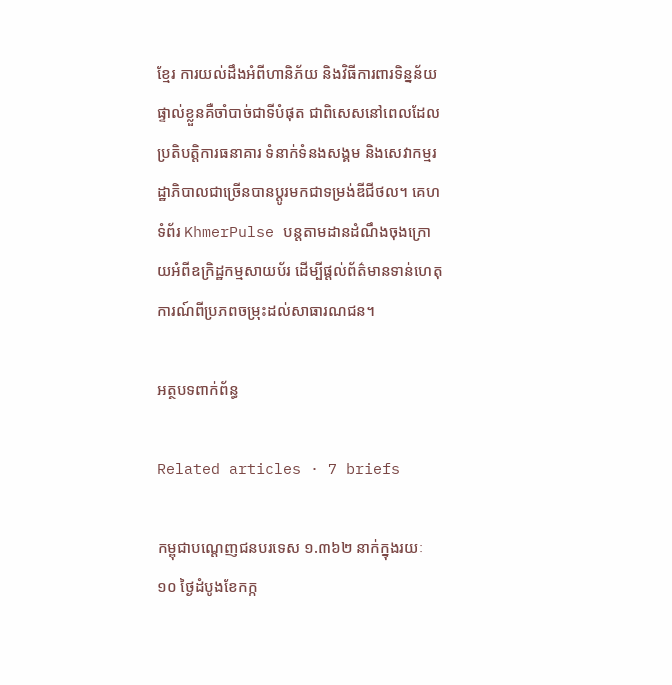ខ្មែរ ការយល់ដឹងអំពីហានិភ័យ និងវិធីការពារទិន្នន័យផ្ទាល់ខ្លួនគឺចាំបាច់ជាទីបំផុត ជាពិសេសនៅពេលដែលប្រតិបត្តិការធនាគារ ទំនាក់ទំនងសង្គម និងសេវាកម្មរដ្ឋាភិបាលជាច្រើនបានប្តូរមកជាទម្រង់ឌីជីថល។ គេហទំព័រ KhmerPulse បន្តតាមដានដំណឹងចុងក្រោយអំពីឧក្រិដ្ឋកម្មសាយប័រ ដើម្បីផ្តល់ព័ត៌មានទាន់ហេតុការណ៍ពីប្រភពចម្រុះដល់សាធារណជន។

អត្ថបទពាក់ព័ន្ធ

Related articles · 7 briefs

កម្ពុជាបណ្តេញជនបរទេស ១.៣៦២ នាក់ក្នុងរយៈ ១០ ថ្ងៃដំបូងខែកក្ក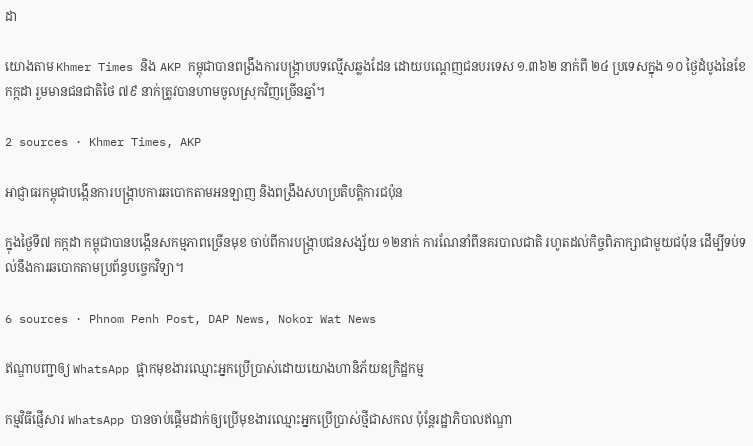ដា

យោងតាម Khmer Times និង AKP កម្ពុជាបានពង្រឹងការបង្ក្រាបបទល្មើសឆ្លងដែន ដោយបណ្តេញជនបរទេស ១.៣៦២ នាក់ពី ២៤ ប្រទេសក្នុង ១០ ថ្ងៃដំបូងនៃខែកក្កដា រួមមានជនជាតិថៃ ៧៩ នាក់ត្រូវបានហាមចូលស្រុកវិញច្រើនឆ្នាំ។

2 sources · Khmer Times, AKP

អាជ្ញាធរកម្ពុជាបង្កើនការបង្ក្រាបការឆបោកតាមអនឡាញ និងពង្រឹងសហប្រតិបត្តិការជប៉ុន

ក្នុងថ្ងៃទី៧ កក្កដា កម្ពុជាបានបង្កើនសកម្មភាពច្រើនមុខ ចាប់ពីការបង្ក្រាបជនសង្ស័យ ១២នាក់ ការណែនាំពីនគរបាលជាតិ រហូតដល់កិច្ចពិភាក្សាជាមួយជប៉ុន ដើម្បីទប់ទល់នឹងការឆបោកតាមប្រព័ន្ធបច្ចេកវិទ្យា។

6 sources · Phnom Penh Post, DAP News, Nokor Wat News

ឥណ្ឌាបញ្ជាឲ្យ WhatsApp ផ្អាកមុខងារឈ្មោះអ្នកប្រើប្រាស់ដោយយោងហានិភ័យឧក្រិដ្ឋកម្ម

កម្មវិធីផ្ញើសារ WhatsApp បានចាប់ផ្ដើមដាក់ឲ្យប្រើមុខងារឈ្មោះអ្នកប្រើប្រាស់ថ្មីជាសកល ប៉ុន្តែរដ្ឋាភិបាលឥណ្ឌា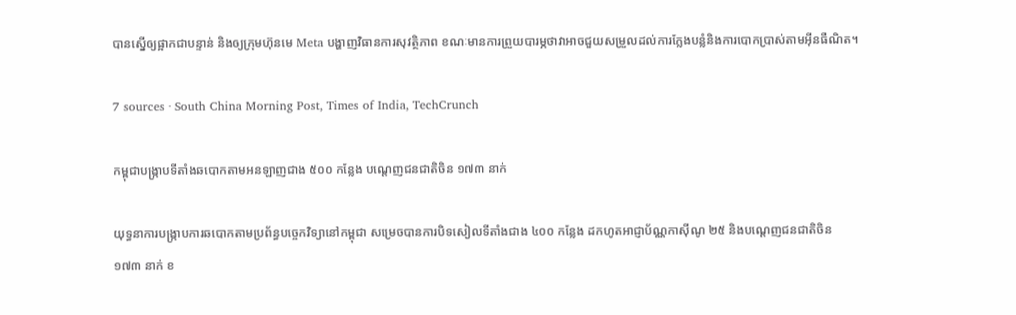បានស្នើឲ្យផ្អាកជាបន្ទាន់ និងឲ្យក្រុមហ៊ុនមេ Meta បង្ហាញវិធានការសុវត្ថិភាព ខណៈមានការព្រួយបារម្ភថាវាអាចជួយសម្រួលដល់ការក្លែងបន្លំនិងការបោកប្រាស់តាមអ៊ីនធឺណិត។

7 sources · South China Morning Post, Times of India, TechCrunch

កម្ពុជាបង្ក្រាបទីតាំងឆបោកតាមអនឡាញជាង ៥០០ កន្លែង បណ្តេញជនជាតិចិន ១៧៣ នាក់

យុទ្ធនាការបង្ក្រាបការឆបោកតាមប្រព័ន្ធបច្ចេកវិទ្យានៅកម្ពុជា សម្រេចបានការបិទសៀលទីតាំងជាង ៤០០ កន្លែង ដកហូតអាជ្ញាប័ណ្ណកាស៊ីណូ ២៥ និងបណ្តេញជនជាតិចិន ១៧៣ នាក់ ខ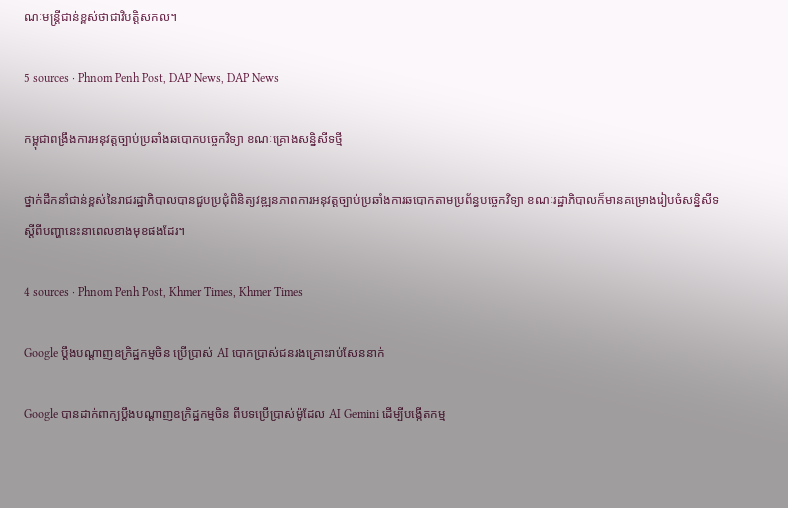ណៈមន្ត្រីជាន់ខ្ពស់ថាជាវិបត្តិសកល។

5 sources · Phnom Penh Post, DAP News, DAP News

កម្ពុជាពង្រឹងការអនុវត្តច្បាប់ប្រឆាំងឆបោកបច្ចេកវិទ្យា ខណៈគ្រោងសន្និសីទថ្មី

ថ្នាក់ដឹកនាំជាន់ខ្ពស់នៃរាជរដ្ឋាភិបាលបានជួបប្រជុំពិនិត្យវឌ្ឍនភាពការអនុវត្តច្បាប់ប្រឆាំងការឆបោកតាមប្រព័ន្ធបច្ចេកវិទ្យា ខណៈរដ្ឋាភិបាលក៏មានគម្រោងរៀបចំសន្និសីទស្ដីពីបញ្ហានេះនាពេលខាងមុខផងដែរ។

4 sources · Phnom Penh Post, Khmer Times, Khmer Times

Google ប្តឹងបណ្តាញឧក្រិដ្ឋកម្មចិន ប្រើប្រាស់ AI បោកប្រាស់ជនរងគ្រោះរាប់សែននាក់

Google បានដាក់ពាក្យប្តឹងបណ្តាញឧក្រិដ្ឋកម្មចិន ពីបទប្រើប្រាស់ម៉ូដែល AI Gemini ដើម្បីបង្កើតកម្ម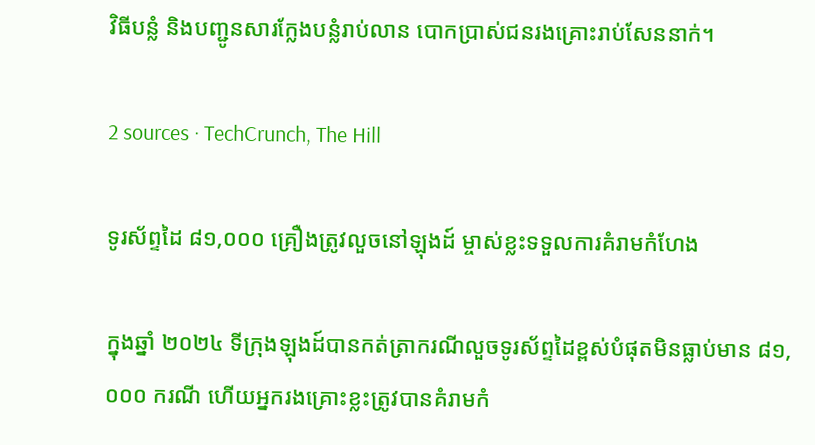វិធីបន្លំ និងបញ្ជូនសារក្លែងបន្លំរាប់លាន បោកប្រាស់ជនរងគ្រោះរាប់សែននាក់។

2 sources · TechCrunch, The Hill

ទូរស័ព្ទដៃ ៨១,០០០ គ្រឿងត្រូវលួចនៅឡុងដ៍ ម្ចាស់ខ្លះទទួលការគំរាមកំហែង

ក្នុងឆ្នាំ ២០២៤ ទីក្រុងឡុងដ៍បានកត់ត្រាករណីលួចទូរស័ព្ទដៃខ្ពស់បំផុតមិនធ្លាប់មាន ៨១,០០០ ករណី ហើយអ្នករងគ្រោះខ្លះត្រូវបានគំរាមកំ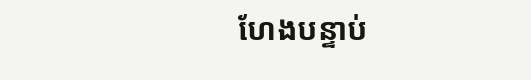ហែងបន្ទាប់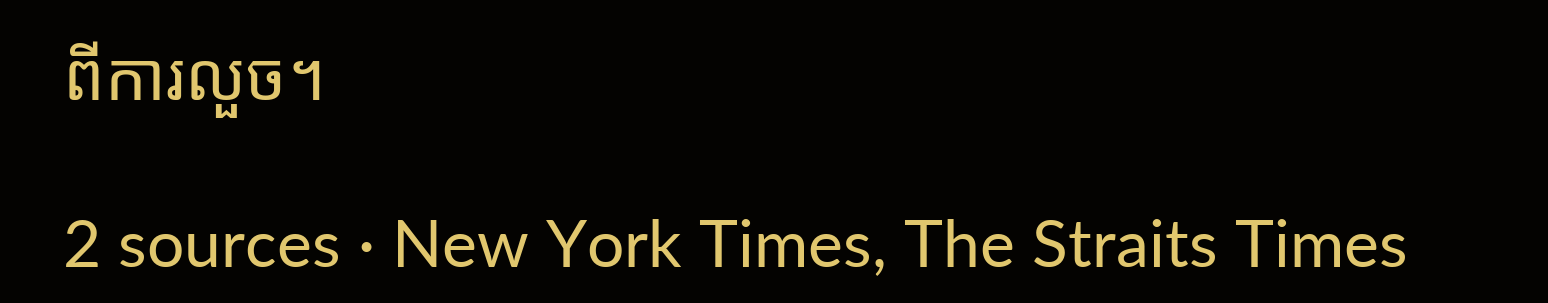ពីការលួច។

2 sources · New York Times, The Straits Times